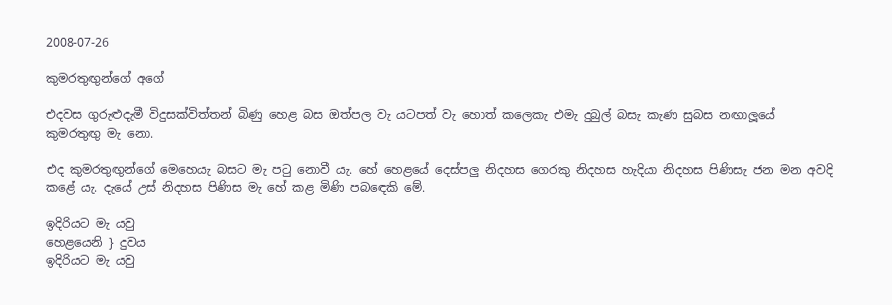2008-07-26

කුමරතුඟුන්ගේ අගේ

එදවස ගුරුළුදැමී විදුසක්විත්තන් බිණු හෙළ බස ඔත්පල වැ යටපත් වැ හොත් කලෙකැ එමැ දුබුල් බසැ කැණ සුබස නඟාලූයේ කුමරතුඟු මැ නො.

එද කුමරතුඟුන්ගේ මෙහෙයැ බසට මැ පටු නොවී යැ. හේ හෙළයේ දෙස්පලු නිදහස ගෙරකු නිදහස හැදියා නිදහස පිණිසැ ජන මන අවදි කළේ යැ. දැයේ උස් නිදහස පිණිස මැ හේ කළ මිණි පබඳෙකි මේ.

ඉදිරියට මැ යවු
හෙළයෙනි } දුවය
ඉදිරියට මැ යවු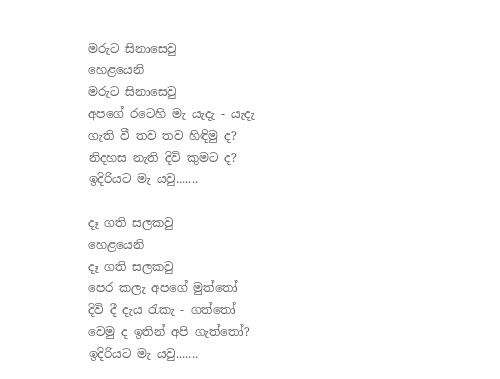මරුට සිනාසෙවු
හෙළයෙනි
මරුට සිනාසෙවු
අපගේ රටෙහි මැ යැදැ - යැදැ
ගැති වී තව තව හිඳිමු ද?
නිදහස නැති දිවි කුමට ද?
ඉදිරියට මැ යවු.......

දෑ ගති සලකවු
හෙළයෙනි
දෑ ගති සලකවු
පෙර කලැ අපගේ මුත්තෝ
දිවි දී දැය රැකැ - ගත්තෝ
වෙමු ද ඉතින් අපි ගැත්තෝ?
ඉදිරියට මැ යවු.......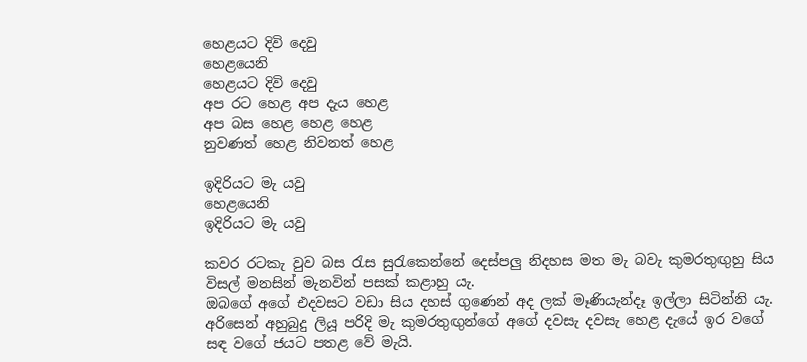හෙළයට දිවි දෙවු
හෙළයෙනි
හෙළයට දිවි දෙවු
අප රට හෙළ අප දැය හෙළ
අප බස හෙළ හෙළ හෙළ
නුවණත් හෙළ නිවනත් හෙළ

ඉදිරියට මැ යවු
හෙළයෙනි
ඉදිරියට මැ යවු

කවර රටකැ වුව බස රැස සුරැකෙන්නේ දෙස්පලු නිදහස මත මැ බවැ කුමරතුඟුහු සිය විසල් මනසින් මැනවින් පසක් කළාහු යැ.
ඔබගේ අගේ එදවසට වඩා සිය දහස් ගුණෙන් අද ලක් මෑණියැන්දෑ ඉල්ලා සිටින්නි යැ. අරිසෙන් අහුබුදු ලියූ පරිදි මැ කුමරතුඟුන්ගේ අගේ දවසැ දවසැ හෙළ දැයේ ඉර වගේ සඳ වගේ ජයට පතළ වේ මැයි.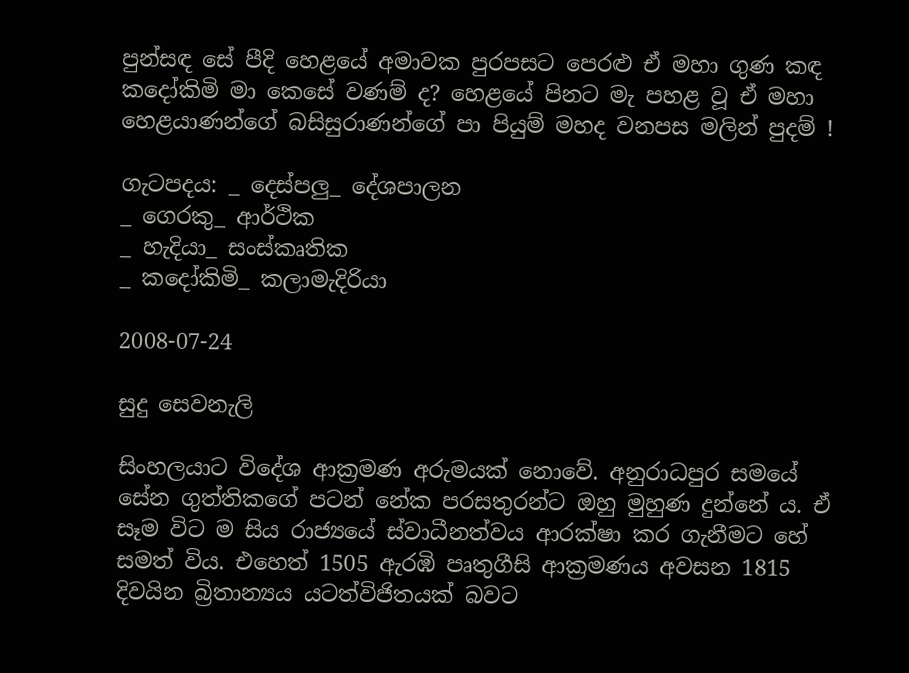පුන්සඳ සේ පීදි හෙළයේ අමාවක පුරපසට පෙරළු ඒ මහා ගුණ කඳ ක‍දෝකිමි මා කෙසේ වණම් ද? හෙළයේ පිනට මැ පහළ වූ ඒ මහා හෙළයාණන්ගේ බසිසුරාණන්ගේ පා පියුම් මහද වනපස මලින් පුදම් !

ගැටපදය: _ දෙස්පලු_ දේශපාලන
_ ගෙරකු_ ආර්ථික
_ හැදියා_ සංස්කෘතික
_ කදෝකිමි_ කලාමැදිරියා

2008-07-24

සුදු සෙවනැලි

සිංහලයාට විදේශ ආක්‍රමණ අරුමයක් නොවේ. අනුරාධපුර සමයේ සේන ගුත්තිකගේ පටන් නේක පරසතුරන්ට ඔහු මුහුණ දුන්නේ ය. ඒ සෑම විට ම සිය රාජ්‍යයේ ස්වාධීනත්වය ආරක්ෂා කර ගැනීමට හේ සමත් විය. එහෙත් 1505 ඇරඹි පෘතුගීසි ආක්‍රමණය අවසන 1815 දිවයින බ්‍රිතාන්‍යය යටත්විජිතයක් බවට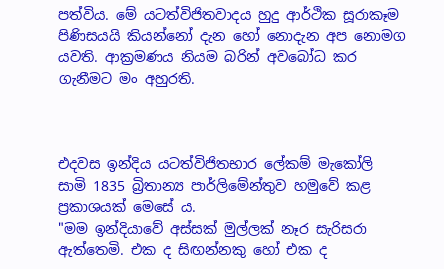පත්විය. මේ යටත්විජිතවාදය හුදු ආර්ථික සූරාකෑම පිණිසයයි කියන්නෝ දැන හෝ නොදැන අප නොමග යවති. ආක්‍රමණය නියම බරින් අවබෝධ කර ගැනීමට මං අහුරති.



එදවස ඉන්දිය යටත්විජිතභාර ලේකම් මැකෝලි සාමි 1835 බ්‍රිතාන්‍ය පාර්ලිමේන්තුව හමුවේ කළ ප්‍රකාශයක් මෙසේ ය.
"මම ඉන්දියාවේ අස්සක් මුල්ලක් නෑර සැරිසරා ඇත්තෙමි. එක ද සිඟන්නකු හෝ එක ද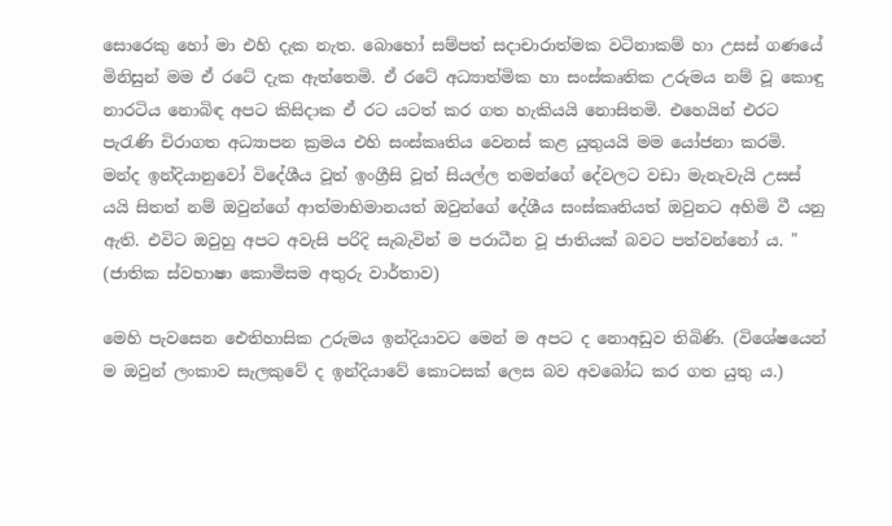සොරෙකු හෝ මා එහි දැක නැත. බොහෝ සම්පත් සදාචාරාත්මක වටිනාකම් හා උසස් ගණයේ මිනිසුන් මම ඒ රටේ දැක ඇත්තෙමි. ඒ රටේ අධ්‍යාත්මික හා සංස්කෘතික උරුමය නම් වූ කොඳු නාරටිය නොබිඳ අපට කිසිදාක ඒ රට යටත් කර ගත හැකියයි නොසිතමි. එහෙයින් එරට පැරැණි චිරාගත අධ්‍යාපන ක්‍රමය එහි සංස්කෘතිය වෙනස් කළ යුතුයයි මම යෝජනා කරමි. මන්ද ඉන්දියානුවෝ විදේශීය වූත් ඉංග්‍රීසි වූත් සියල්ල තමන්ගේ දේවලට වඩා මැනැවැයි උසස් යයි සිතත් නම් ඔවුන්ගේ ආත්මාභිමානයත් ඔවුන්ගේ දේශීය සංස්කෘතියත් ඔවුනට අහිමි වී යනු ඇති. එවිට ඔවුහු අපට අවැසි පරිදි සැබැවින් ම පරාධීන වූ ජාතියක් බවට පත්වන්නෝ ය. " (ජාතික ස්වභාෂා කොමිසම අතුරු වාර්තාව)

මෙහි පැවසෙන ඓතිහාසික උරුමය ඉන්දියාවට මෙන් ම අපට ද නොඅඩුව තිබිණි. (විශේෂයෙන් ම ඔවුන් ලංකාව සැලකුවේ ද ඉන්දියාවේ කොටසක් ලෙස බව අවබෝධ කර ගත යුතු ය.)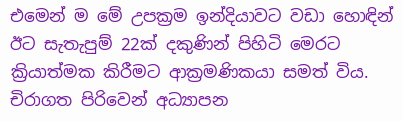එමෙන් ම මේ උපක්‍රම ඉන්දියාවට වඩා හොඳින් ඊට සැතැපුම් 22ක් දකුණින් පිහිටි මෙරට ක්‍රියාත්මක කිරීමට ආක්‍රමණිකයා සමත් විය. චිරාගත පිරිවෙන් අධ්‍යාපන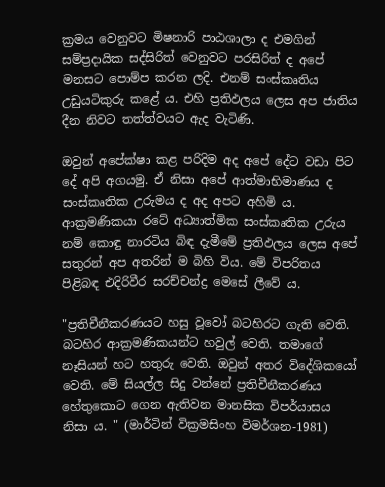ක්‍රමය වෙනුවට මිෂනාරි පාඨශාලා ද එමගින් සම්ප්‍රදායික සද්සිරිත් වෙනුවට පරසිරිත් ද අපේ මනසට පොම්ප කරන ලදි. එනම් සංස්කෘතිය උඩුයටිකුරු කළේ ය. එහි ප්‍රතිඵලය ලෙස අප ජාතිය දීන නිවට තත්ත්වයට ඇද වැටිණි.

ඔවුන් අපේක්ෂා කළ පරිදිම අද අපේ දේට වඩා පිට දේ අපි අගයමු. ඒ නිසා අපේ ආත්මාභිමාණය ද සංස්කෘතික උරුමය ද අද අපට අහිමි ය. ආක්‍රමණිකයා රටේ අධ්‍යාත්මික සංස්කෘතික උරුය නම් කොඳු නාරටිය බිඳ දැමීමේ ප්‍රතිඵලය ලෙස අපේ සතුරන් අප අතරින් ම බිහි විය. මේ විපරිතය පිළිබඳ එදිරිවීර සරච්චන්ද්‍ර මෙසේ ලීවේ ය.

"ප්‍රතිචීනීකරණයට හසු වූවෝ බටහිරට ගැති වෙති. බටහිර ආක්‍රමණිකයන්ට හවුල් වෙති. තමාගේ නෑසියන් හට හතුරු වෙති. ඔවුන් අතර විදේශිකයෝ වෙති. මේ සියල්ල සිදු වන්නේ ප්‍රතිචීනීකරණය හේතුකොට ගෙන ඇතිවන මානසික විපර්යාසය නිසා ය. " (මාර්ටින් වික්‍රමසිංහ විමර්ශන-1981)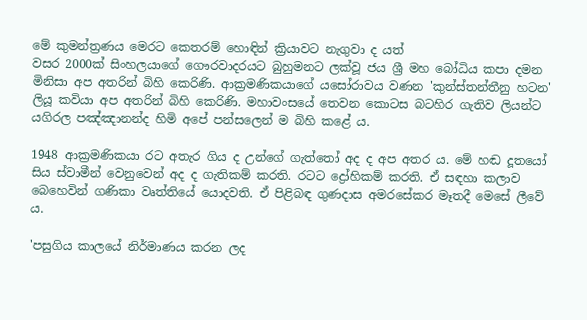මේ කුමන්ත්‍රණය මෙරට කෙතරම් හොඳින් ක්‍රියාවට නැගුවා ද යත්
වසර 2000ක් සිංහලයාගේ ගෞරවාදරයට බුහුමනට ලක්වූ ජය ශ්‍රී මහ බෝධිය කපා දමන මිනිසා අප අතරින් බිහි කෙරිණි. ආක්‍රමණිකයාගේ යසෝරාවය වණන 'කුන්ස්තන්තීනු හටන' ලියූ කවියා අප අතරින් බිහි කෙරිණි. මහාවංසයේ තෙවන කොටස බටහිර ගැතිව ලියන්ට යගිරල පඤ්ඤානන්ද හිමි අපේ පන්සලෙන් ම බිහි කළේ ය.

1948 ආක්‍රමණිකයා රට අතැර ගිය ද උන්ගේ ගැත්තෝ අද ද අප අතර ය. මේ හඬ දූතයෝ සිය ස්වාමීන් වෙනුවෙන් අද ද ගැතිකම් කරති. රටට ද්‍රෝහිකම් කරති. ඒ සඳහා කලාව බෙහෙවින් ගණිකා වෘත්තියේ යොදවති. ඒ පිළිබඳ ගුණදාස අමරසේකර මෑතදී මෙසේ ලීවේ ය.

'පසුගිය කාලයේ නිර්මාණය කරන ලද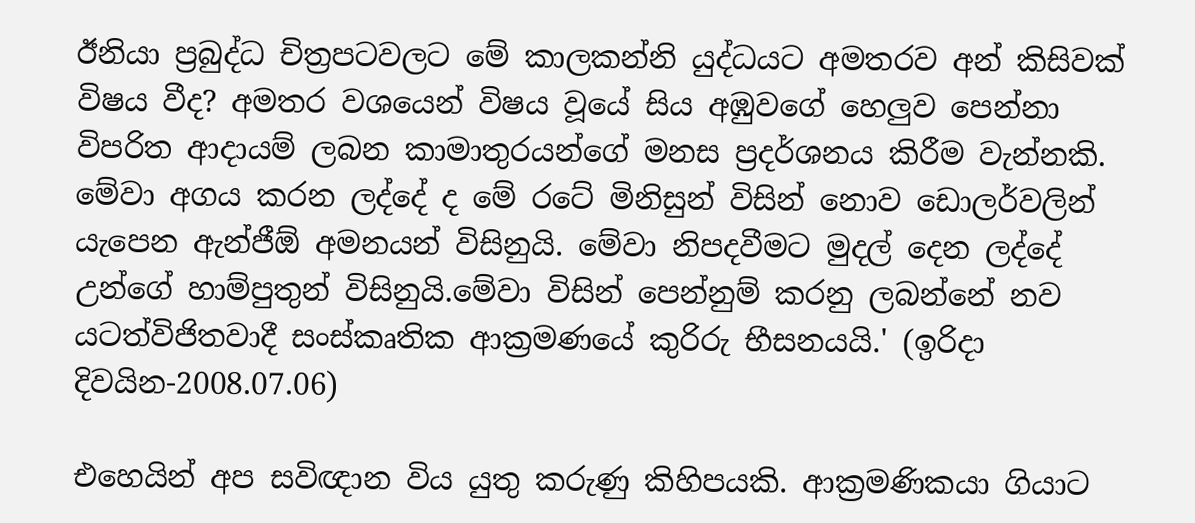ඊනියා ප්‍රබුද්ධ චිත්‍රපටවලට මේ කාලකන්නි යුද්ධයට අමතරව අන් කිසිවක් විෂය වීද? අමතර වශයෙන් විෂය වූයේ සිය අඹුවගේ හෙලුව පෙන්නා විපරිත ආදායම් ලබන කාමාතුරයන්ගේ මනස ප්‍රදර්ශනය කිරීම වැන්නකි. මේවා අගය කරන ලද්දේ ද මේ රටේ මිනිසුන් විසින් නොව ඩොලර්වලින් යැපෙන ඇන්ජීඕ අමනයන් විසිනුයි. මේවා නිපදවීමට මුදල් දෙන ලද්දේ උන්ගේ හාම්පුතුන් විසිනුයි.මේවා විසින් පෙන්නුම් කරනු ලබන්නේ නව යටත්විජිතවාදී සංස්කෘතික ආක්‍රමණයේ කුරිරු භීසනයයි.' (ඉරිදා දිවයින-2008.07.06)

එහෙයින් අප සවිඥාන විය යුතු කරුණු කිහිපයකි. ආක්‍රමණිකයා ගියාට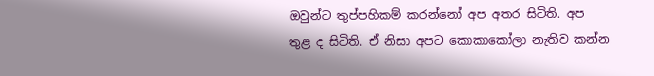ඔවුන්ට තුප්පහිකම් කරන්නෝ අප අතර සිටිති. අප තුළ ද සිටිති. ඒ නිසා අපට කො‍කාකෝලා නැතිව කන්න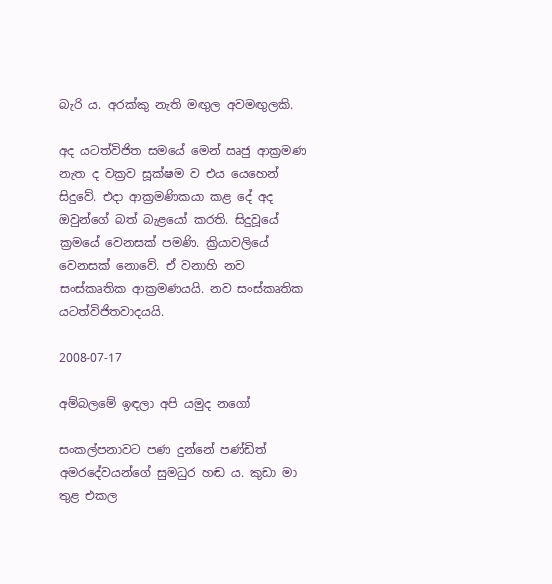බැරි ය. අරක්කු නැති මඟුල අවමඟුලකි.

අද යටත්විජිත සමයේ මෙන් ඍජු ආක්‍රමණ නැත ද වක්‍රව සූක්ෂම ව එය යෙහෙන් සිදුවේ. එදා ආක්‍රමණිකයා කළ දේ අද ඔවුන්ගේ බත් බැළයෝ කරති. සිදුවූයේ ක්‍රමයේ වෙනසක් පමණි. ක්‍රියාවලියේ වෙනසක් නොවේ. ඒ වනාහි නව සංස්කෘතික ආක්‍රමණයයි. නව සංස්කෘතික යටත්විජිතවාදයයි.

2008-07-17

අම්බලමේ ඉඳලා අපි යමුද නගෝ

සංකල්පනාවට පණ දුන්නේ පණ්ඩිත් අමරදේවයන්ගේ සුමධුර හඬ ය. කුඩා මා තුළ එකල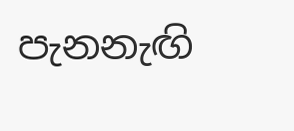පැනනැඟි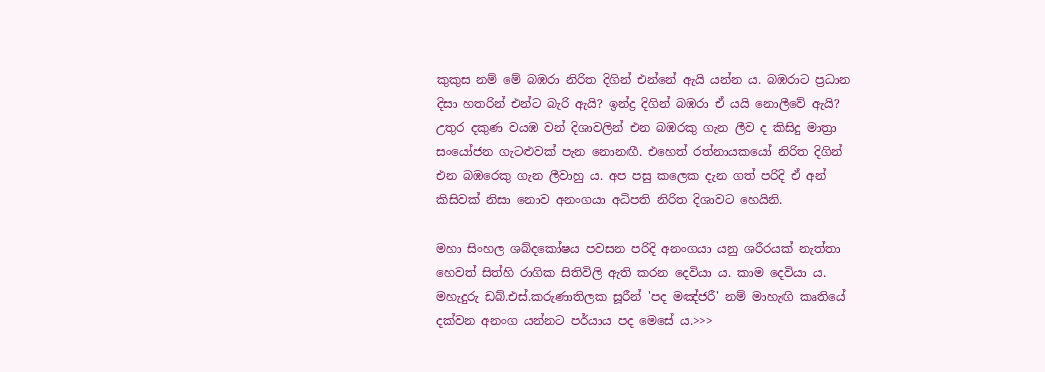කුකුස නම් මේ බඹරා නිරිත දිගින් එන්නේ ඇයි යන්න ය. බඹරාට ප්‍රධාන දිසා හතරින් එන්ට බැරි ඇයි? ඉන්ද්‍ර දිගින් බඹරා ඒ යයි නොලීවේ ඇයි? උතුර දකුණ වයඹ වන් දිශාවලින් එන බඹරකු ගැන ලීව ද කිසිදු මාත්‍රා සංයෝජන ගැටළුවක් පැන නොනඟී. එහෙත් රත්නායකයෝ නිරිත දිගින් එන බඹරෙකු ගැන ලීවාහු ය. අප පසු කලෙක දැන ගත් පරිදි ඒ අන් කිසිවක් ‍නිසා නොව අනංගයා අධිපති නිරිත දිශාවට හෙයිනි.

මහා සිංහල ශබ්දකෝෂය පවසන පරිදි අනංගයා යනු ශරීරයක් නැත්තා හෙවත් සිත්හි රාගික සිතිවිලි ඇති කරන දෙවියා ය. කාම දෙවියා ය. මහැදුරු ඩබ්.එස්.කරුණාතිලක සූරීන් 'පද මඤ්ජරී' නම් මාහැඟි කෘතියේ දක්වන අනංග යන්නට පර්යාය පද මෙසේ ය.>>>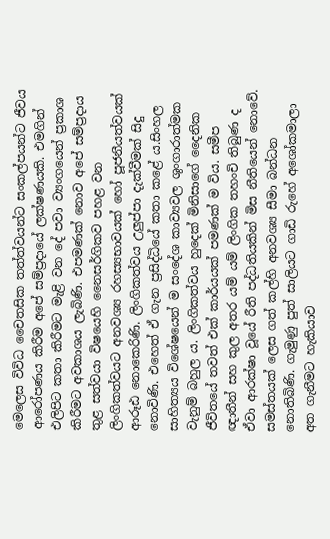මෙලෙස විවිධ චෛතසික තත්ත්වයන්ට සංකල්පයන්ට ජීවය ආරෝපණය කිරීම අපේ සම්ප්‍රදායේ ලක්ෂණයකි. එමගින් එලිපිට කතා කිරීමට මැළි වන දේ පවා ව්‍යංගයෙන් ප්‍රකාශ කිරීමට අවකාශය ලැබිණි. එපමණක් නොව අපේ සම්ප්‍රදාය තුළ සත්වයා විෂයෙහි නෛසර්ගිකව පහළ වන ලිංගිකත්වයට අනවශ්‍ය රහස්‍යභාවයක් හෝ පූජනීයත්වයක් ආරූඪ නොකෙරිණි. ලිංගිකත්වය උලුප්පා දැක්වීමක් සිදු නොවිණි. එහෙත් ඒ ගැන ප්‍රසිද්ධියේ කතා කළේ ය.සිංහල සාහිත්‍යය විශේෂයෙන් ම සංදේශ කාව්‍යවල ශුංගාරාත්මක වැනුම් බහුල ය. ලිංගිකත්වය හුදෙක් මිනිසාගේ දෛනික ජීවිතයේ තවත් එක් කාර්යයක් පමණක් ම විය. සමීප ඥාතීන් සහ කුල අතර යම් යම් ලිංගික තහංචි තිබුණ ද ඒවා ආරක්ෂා වූයේ රීති පද්ධතියකින් මිස නීතියෙන් නොවේ. සමස්තයක් ලෙස ගත් කල්හි අනවශ්‍ය සීමා බන්ධන නොතිබිණි. ගැමුණු පුත් සාලියට ගාඩි රුහේ අශෝකමාලා අත ගැනීමට හැකියාව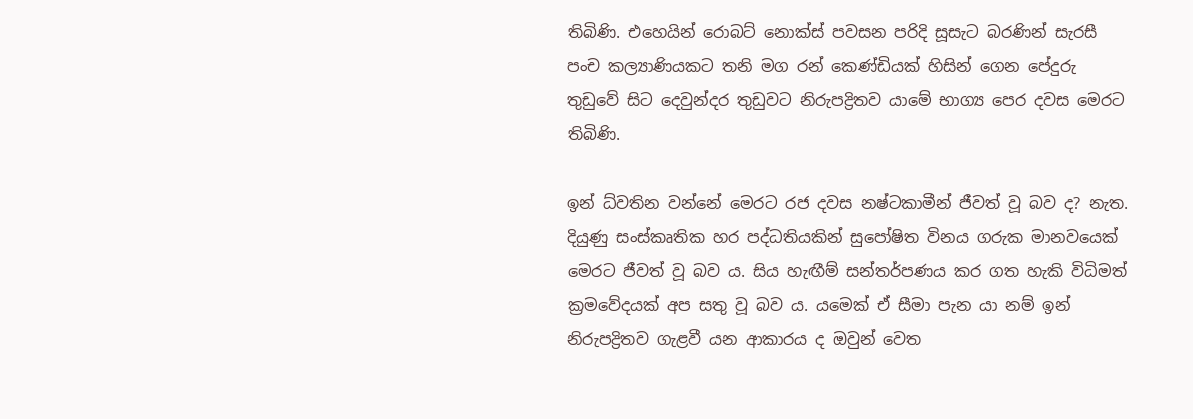තිබිණි. එහෙයින් රොබට් නොක්ස් පවසන පරිදි සූසැට බරණින් සැරසී පංච කල්‍යාණියකට තනි මග රන් කෙණ්ඩියක් හිසින් ගෙන පේදුරු තුඩුවේ සිට දෙවුන්දර තුඩුවට නිරුපද්‍රිතව යාමේ භාග්‍ය පෙර දවස මෙරට තිබිණි.

ඉන් ධ්වතින වන්නේ මෙරට රජ දවස නෂ්ටකාමීන් ජීවත් වූ බව ද? නැත. දියුණු සංස්කෘතික හර පද්ධතියකින් සුපෝෂිත විනය ගරුක මානවයෙක් මෙරට ජීවත් වූ බව ය. සිය හැඟීම් සන්තර්පණය කර ගත හැකි විධිමත් ක්‍රමවේදයක් අප සතු වූ බව ය. යමෙක් ඒ සීමා පැන යා නම් ඉන් නිරුපද්‍රිතව ගැළවී යන ආකාරය ද ඔවුන් වෙත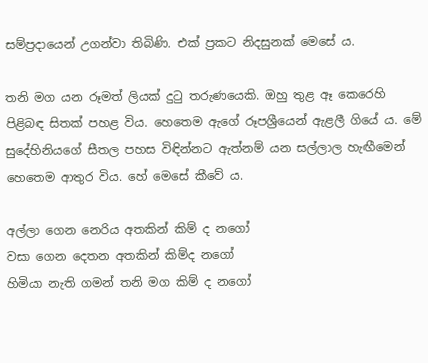සම්ප්‍රදායෙන් උගන්වා තිබිණි. එක් ප්‍රකට නිදසුනක් මෙසේ ය.

තනි මග යන රූමත් ලියක් දුටු තරුණයෙකි. ඔහු තුළ ඈ කෙරෙහි පිළිබඳ සිතක් පහළ විය. හෙතෙම ඇගේ රූපශ්‍රීයෙන් ඇළලී ගියේ ය. මේ සුදේහිනියගේ සීතල පහස විඳින්නට ඇත්නම් යන සල්ලාල හැඟීමෙන් හෙතෙම ආතුර විය. හේ මෙසේ කීවේ ය.

අල්ලා ගෙන නෙරිය අතකින් කිම් ද නගෝ
වසා ගෙන දෙතන අතකින් කිම්ද නගෝ
හිමියා නැති ගමන් තනි මග කිම් ද නගෝ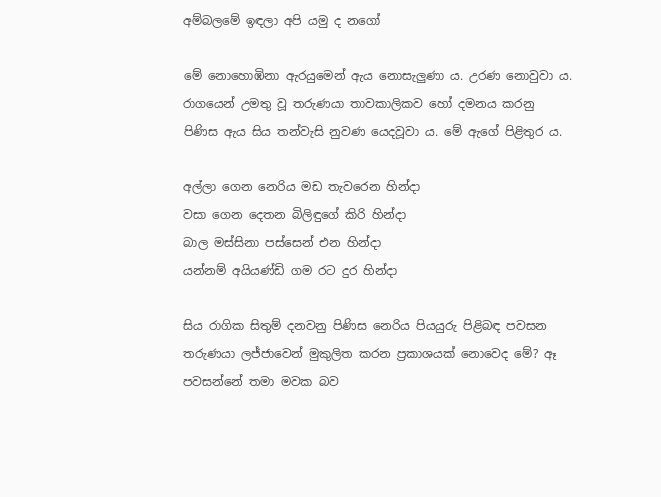අම්බලමේ ඉඳලා අපි යමු ද නගෝ

මේ නොහොඹිනා ඇරයුමෙන් ඇය නොසැලුණා ය. උරණ නොවුවා ය. රාගයෙන් උමතු වූ තරුණයා තාවකාලිකව හෝ දමනය කරනු පිණිස ඇය සිය තන්වැසි නුවණ යෙදවූවා ය. මේ ඇගේ පිළිතුර ය.

අල්ලා ගෙන නෙරිය මඩ තැවරෙන හින්දා
වසා ගෙන දෙතන බිලිඳුගේ කිරි හින්දා
බාල මස්සිනා පස්සෙන් එන හින්දා
යන්නම් අයියණ්ඩි ගම රට දුර හින්දා

සිය රාගික සිතුම් දනවනු පිණිස නෙරිය පියයුරු පිළිබඳ පවසන තරුණයා ලජ්ජාවෙන් මුකුලිත කරන ප්‍රකාශයක් නොවෙද මේ? ඈ පවසන්නේ තමා මවක බව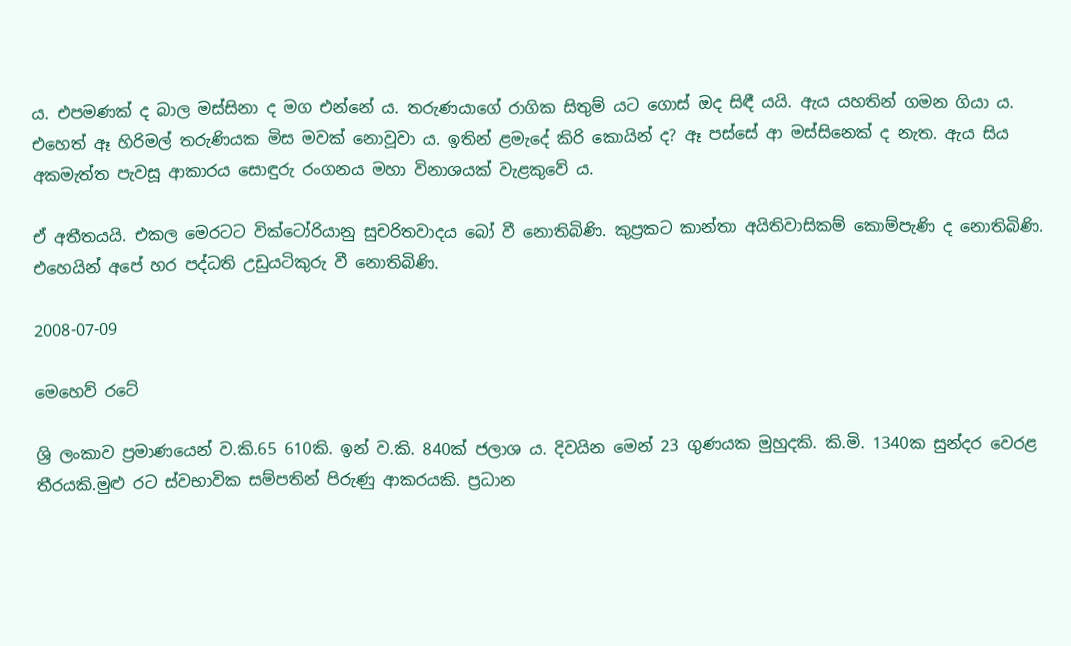ය. එපමණක් ද බාල මස්සිනා ද මග එන්නේ ය. තරුණයාගේ රාගික සිතුම් යට ගොස් ඔද සිඳී යයි. ඇය යහතින් ගමන ගියා ය. එහෙත් ඈ හිරිමල් තරුණියක මිස මවක් නොවූවා ය. ඉතින් ළමැදේ කිරි කොයින් ද? ඈ පස්සේ ආ මස්සිනෙක් ද නැත. ඇය සිය අකමැත්ත පැවසූ ආකාරය සොඳුරු රංගනය මහා විනාශයක් වැළකුවේ ය.

ඒ අතීතයයි. එකල මෙරටට වික්ටෝරියානු සුචරිතවාදය බෝ වී නොතිබිණි. කුප්‍රකට කාන්තා අයිතිවාසිකම් කොම්පැණි ද නොතිබිණි. එහෙයින් අපේ හර පද්ධති උඩුයටිකුරු වී නොතිබිණි.

2008-07-09

මෙහෙව් රටේ

ශ්‍රි ලංකාව ප්‍රමාණයෙන් ව.කි.65 610කි. ඉන් ව.කි. 840ක් ජලාශ ය. දිවයින මෙන් 23 ගුණයක මුහුදකි. කි.මි. 1340ක සුන්දර වෙරළ තීරයකි.මුළු රට ස්වභාවික සම්පතින් පිරුණු ආකරයකි. ප්‍රධාන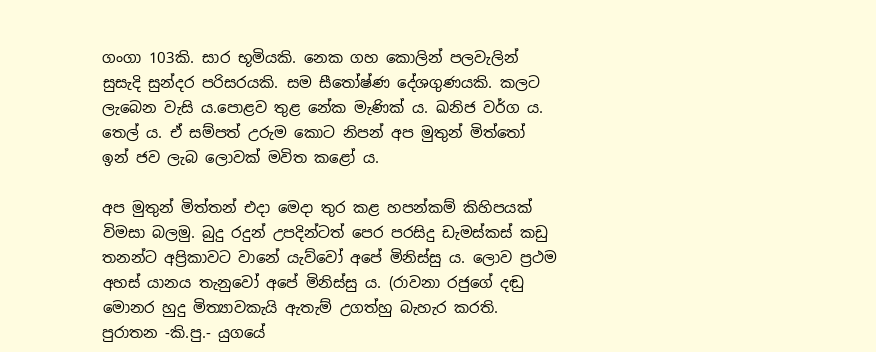ගංගා 103කි. සාර භූමියකි. නෙක ගහ කොලින් පලවැලින් සුසැදි සුන්දර පරිසරයකි. සම සීතෝෂ්ණ දේශගුණයකි. කලට ලැබෙන වැසි ය.පොළව තුළ නේක මැණික් ය. ඛනිජ වර්ග ය. තෙල් ය. ඒ සම්පත් උරුම කොට නිපන් අප මුතුන් මිත්තෝ ඉන් ජව ලැබ ලොවක් මවිත කළෝ ය.

අප මුතුන් මිත්තන් එදා මෙදා තුර කළ හපන්කම් කිහිපයක් විමසා බලමු. බුදු රදුන් උපදින්ටත් පෙර පරසිදු ඩැමස්කස් කඩු තනන්ට අප්‍රිකාවට වානේ යැව්වෝ අපේ මිනිස්සු ය. ලොව ප්‍රථම අහස් යානය තැනුවෝ අපේ මිනිස්සු ය. (රාවනා රජුගේ දඬු මොනර හුදු මිත්‍යාවකැයි ඇතැම් උගත්හු බැහැර කරති. පුරාතන -කි.පු.- යුගයේ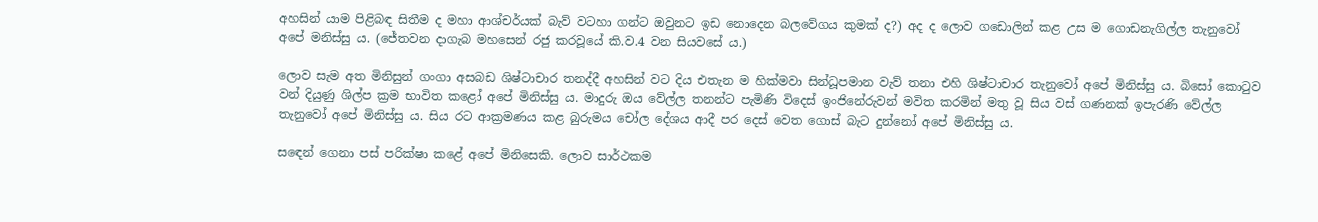අහසින් යාම පිළිබඳ සිතීම ද මහා ආශ්චර්යක් බැව් වටහා ගන්ට ඔවුනට ඉඩ නොදෙන බලවේගය කුමක් ද?) අද ද ලොව ගඩොලින් කළ උස ම ගොඩනැගිල්ල තැනුවෝ අපේ මනිස්සු ය. (ජේතවන දාගැබ මහසෙන් රජු කරවූයේ කි.ව.4 වන සියවසේ ය.)

ලොව සැම අත මිනිසුන් ගංගා අසබඩ ශිෂ්ටාචාර තනද්දී අහසින් වට දිය එතැන ම හික්මවා සින්ධූපමාන වැව් තනා එහි ශිෂ්ටාචාර තැනුවෝ අපේ මිනිස්සු ය. බිසෝ කොටුව වන් දියුණු ශිල්ප ක්‍රම භාවිත කළෝ අපේ මිනිස්සු ය. මාදුරු ඔය වේල්ල තනන්ට පැමිණි විදෙස් ඉංජිනේරුවන් මවිත කරමින් මතු වූ සිය වස් ගණනක් ඉපැරණි වේල්ල තැනුවෝ අපේ මිනිස්සු ය. සිය රට ආක්‍රමණය කළ බුරුමය චෝල දේශය ආදී පර දෙස් වෙත ගොස් බැට දුන්නෝ අපේ මිනිස්සු ය.

සඳෙන් ගෙනා පස්‍ පරික්ෂා කළේ අපේ මිනිසෙකි. ලොව සාර්ථකම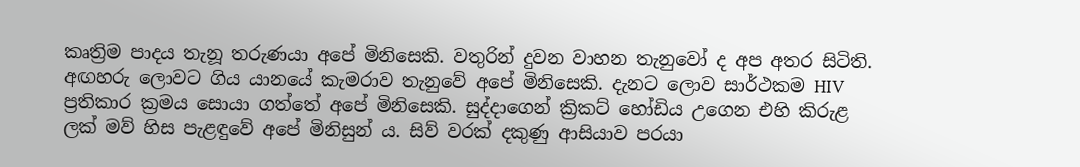කෘත්‍රිම පාදය තැනූ තරුණයා අපේ මිනිසෙකි. වතුරින් දුවන වාහන තැනුවෝ ද අප අතර සිටිති. අඟහරු ලොවට ගිය යානයේ කැමරාව තැනුවේ අපේ මිනිසෙකි. දැනට ලොව සාර්ථකම HIV ප්‍රතිකාර ක්‍රමය සොයා ගත්තේ අපේ මිනිසෙකි. සුද්දාගෙන් ක්‍රිකට් හෝඩිය උගෙන එහි කිරුළ ලක් මව් හිස පැළඳුවේ අපේ මිනිසුන් ය. සිව් වරක් දකුණු ආසියාව පරයා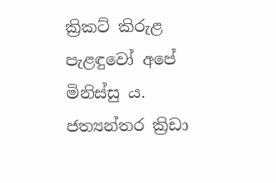ක්‍රිකට් කිරුළ පැළඳුවෝ අපේ මිනිස්සු ය. ජත්‍යන්තර ක්‍රිඩා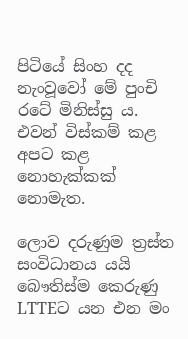පිටියේ සිංහ දද නැංවූවෝ මේ පුංචි රටේ මිනිස්සු ය. එවන් විස්කම් කළ අපට කළ නොහැක්කක් නොමැත.

ලොව දරුණුම ත්‍රස්ත සංවිධානය යයි බෞතිස්ම කෙරුණු LTTEට යන එන මං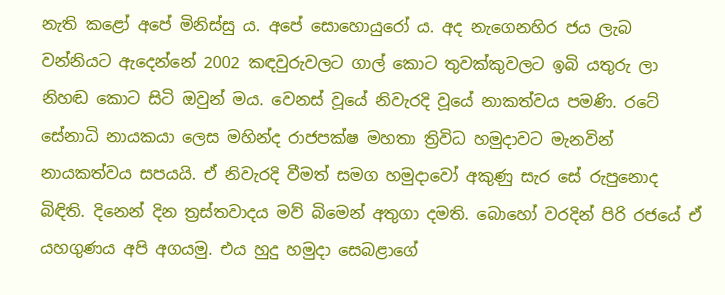නැති කළෝ අපේ මිනිස්සු ය. අපේ සොහොයුරෝ ය. අද නැගෙනහිර ජය ලැබ වන්නියට ඇදෙන්නේ 2002 කඳවුරුවලට ගාල් කොට තුවක්කුවලට ඉබි යතුරු ලා නිහඬ කොට සිටි ඔවුන් මය. වෙනස් වූයේ නිවැරදි වූයේ නාකත්වය පමණි. රටේ සේනාධි නායකයා ලෙස මහින්ද රාජපක්ෂ මහතා ත්‍රිවිධ හමුදාවට මැනවින් නායකත්වය සපයයි. ඒ නිවැරදි වීමත් සමග හමුදාවෝ අකුණු සැර සේ රුපුනොද බිඳිති. දිනෙන් දින ත්‍රස්තවාදය මව් බිමෙන් අතුගා දමති. බොහෝ වරදින් පිරි රජයේ ඒ යහගුණය අපි අගයමු. එය හුදු හමුදා සෙබළාගේ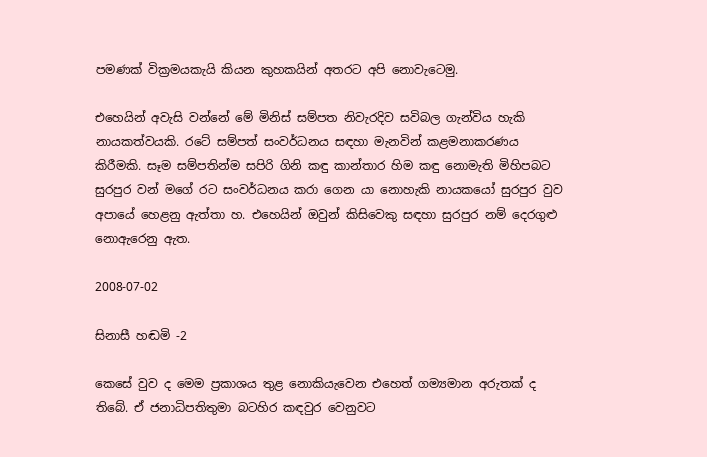පමණක් වික්‍රමයකැයි කියන කුහකයින් අතරට අපි නොවැටෙමු.

එහෙයින් අවැසි වන්නේ මේ මිනිස් සම්පත නිවැරදිව සවිබල ගැන්විය හැකි නායකත්වයකි. රටේ සම්පත් සංවර්ධනය සඳහා මැනවින් කළමනාකරණය කිරීමකි. සෑම සම්පතින්ම සපිරි ගිනි කඳු කාන්තාර හිම කඳු නොමැති මිහිපබට සුරපුර වන් මගේ රට සංවර්ධනය කරා ගෙන යා නොහැකි නායකයෝ සුරපුර වුව අපායේ හෙළනු ඇත්තා හ. එහෙයින් ඔවුන් කිසිවෙකු සඳහා සුරපුර නම් දෙරගුළු නොඇරෙනු ඇත.

2008-07-02

සිනාසී හඬමි -2

කෙසේ වුව ද මෙම ප්‍රකාශය තුළ නොකියැවෙන එහෙත් ගම්‍යමාන අරුතක් ද තිබේ. ඒ ජනාධිපතිතුමා බටහිර කඳවුර වෙනුවට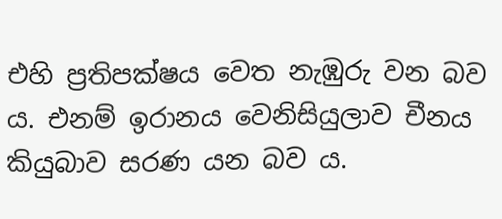එහි ප්‍රතිපක්ෂය වෙත නැඹුරු වන බව ය. එනම් ඉරානය වෙනිසියුලාව චීනය කියුබාව සරණ යන බව ය.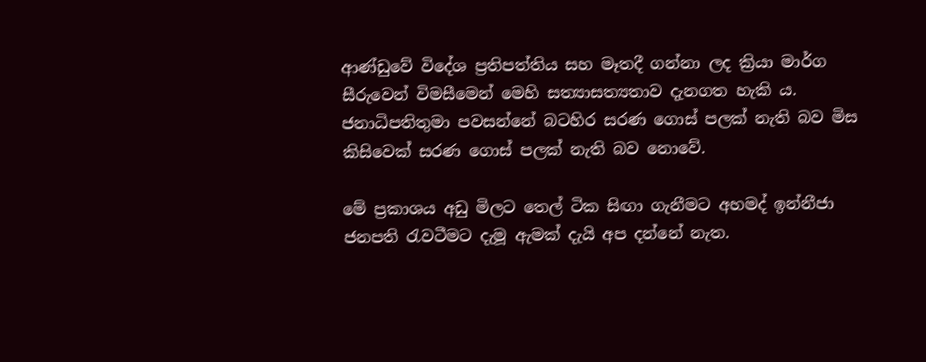ආණ්ඩුවේ විදේශ ප්‍රතිපත්තිය සහ මෑතදී ගන්නා ලද ක්‍රියා මාර්ග සීරුවෙන් විමසීමෙන් මෙහි සත්‍යාසත්‍යතාව දැනගත හැකි ය. ජනාධිපතිතුමා පවසන්නේ බටහිර සරණ ගොස් පලක් නැති බව මිස කිසිවෙක් සරණ ගොස් පලක් නැති බව නොවේ.

මේ ප්‍රකාශය අඩු මිලට තෙල් ටික සිඟා ගැනීමට අහමද් ඉන්නීජා ජනපති රැවටීමට දැමූ ඇමක් දැයි අප දන්නේ නැත.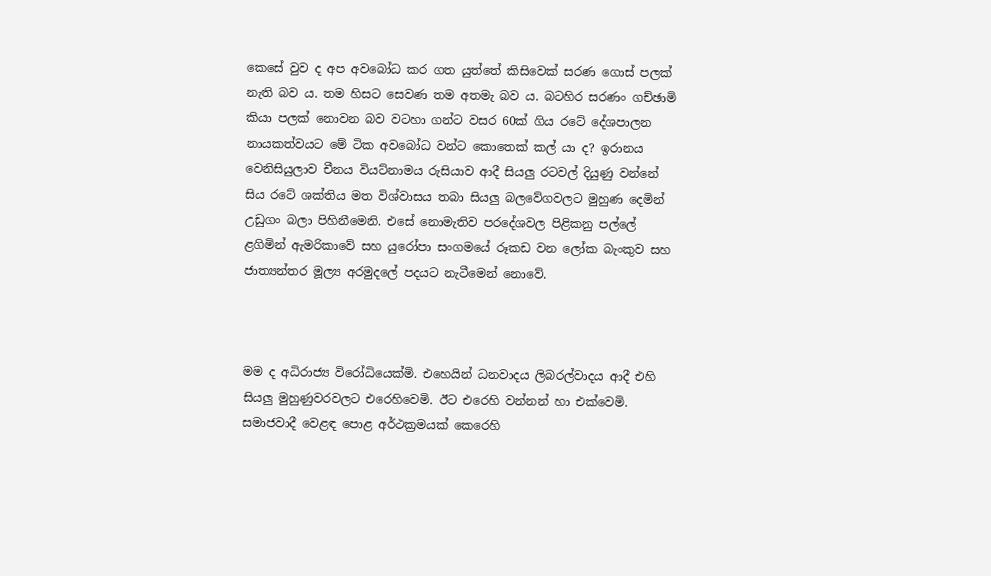කෙසේ වුව ද අප අවබෝධ කර ගත යුත්තේ කිසිවෙක් සරණ ගොස් පලක් නැති බව ය. තම හිසට සෙවණ තම අතමැ බව ය. බටහිර සරණං ගච්ඡාමි කියා පලක් නොවන බව වටහා ගන්ට වසර 60ක් ගිය රටේ දේශපාලන නායකත්වයට මේ ටික අවබෝධ වන්ට කොතෙක් කල් යා ද? ඉරානය වෙනිසියුලාව චීනය වියට්නාමය රුසියාව ආදී සියලු රටවල් දියුණු වන්නේ සිය රටේ ශක්තිය මත විශ්වාසය තබා සියලු බලවේගවලට මුහුණ දෙමින් උඩුගං බලා පිහිනීමෙනි. එසේ නොමැතිව පරදේශවල පිළිකනු පල්ලේ ළගිමින් ඇමරිකාවේ සහ යුරෝපා සංගමයේ රූකඩ වන ලෝක බැංකුව සහ ජාත්‍යන්තර මූල්‍ය අරමුදලේ පදයට නැටීමෙන් නොවේ.



මම ද අධිරාජ්‍ය විරෝධියෙක්මි. එහෙයින් ධනවාදය ලිබරල්වාදය ආදී එහි සියලු මුහුණුවරවලට එරෙහිවෙමි. ඊට එරෙහි වන්නන් හා එක්වෙමි. සමාජවාදී වෙළඳ පොළ අර්ථක්‍රමයක් කෙරෙහි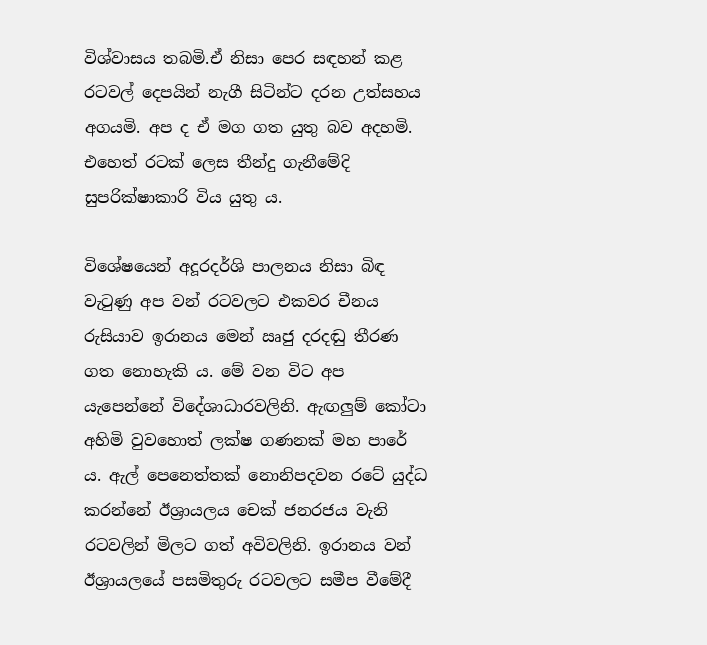විශ්වාසය තබමි.ඒ නිසා පෙර සඳහන් කළ රටවල් දෙපයින් නැගී සිටින්ට දරන උත්සහය අගයමි. අප ද ඒ මග ගත යුතු බව අදහමි. එහෙත් රටක් ලෙස තීන්දු ගැනීමේදි සුපරික්ෂාකාරි විය යුතු ය.

විශේෂයෙන් අදූරදර්ශි පාලනය නිසා බිඳ වැටුණු අප වන් රටවලට එකවර චීනය රුසියාව ඉරානය මෙන් ඍජු දරදඬු තීරණ ගත නොහැකි ය. මේ වන විට අප යැපෙන්නේ විදේශාධාරවලිනි. ඇඟලුම් කෝටා අහිමි වුවහොත් ලක්ෂ ගණනක් මහ පාරේ ය. ඇල් පෙනෙත්තක් නොනිපදවන රටේ යුද්ධ කරන්නේ ඊශ්‍රායලය චෙක් ජනරජය වැනි රටවලින් මිලට ගත් අවිවලිනි. ඉරානය වන් ඊශ්‍රායලයේ පසමිතුරු රටවලට සමීප වීමේදී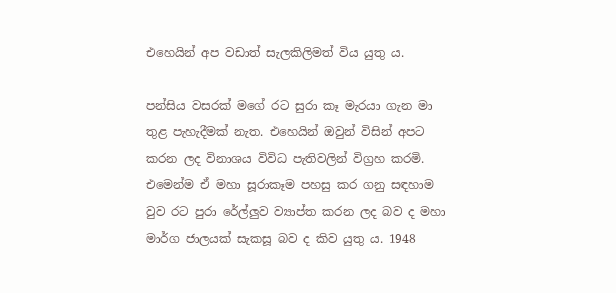එහෙයින් අප වඩාත් සැලකිලිමත් විය යුතු ය.

පන්සිය වසරක් මගේ රට සුරා කෑ මැරයා ගැන මා තුළ පැහැදීමක් නැත. එහෙයින් ඔවුන් විසින් අපට කරන ලද විනාශය විවිධ පැතිවලින් විග්‍රහ කරමි. එමෙන්ම ඒ මහා සූරාකෑම පහසු කර ගනු සඳහාම වුව රට පුරා රේල්ලුව ව්‍යාප්ත කරන ලද බව ද මහා මාර්ග ජාලයක් සැකසූ බව ද කිව යුතු ය. 1948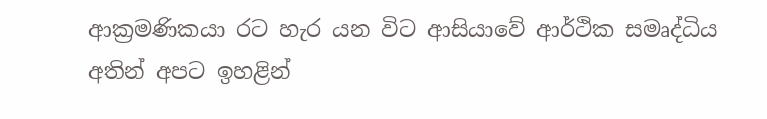ආක්‍රමණිකයා රට හැර යන විට ආසියාවේ ආර්ථික සමෘද්ධිය අතින් අපට ඉහළින්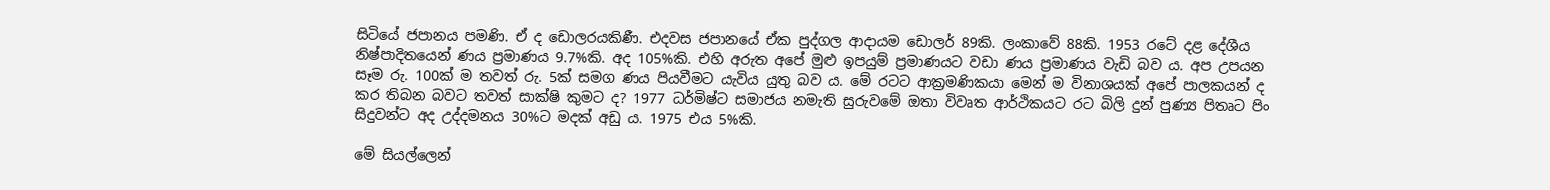සිටියේ ජපානය පමණි. ඒ ද ඩොලරයකිණී. එදවස ජපානයේ ඒක පුද්ගල ආදායම ඩොලර් 89කි. ලංකාවේ 88කි. 1953 රටේ දළ දේශීය නිෂ්පාදිතයෙන් ණය ප්‍රමාණය 9.7%කි. අද 105%කි. එහි අරුත අපේ මුළු ඉපයුම් ප්‍රමාණයට වඩා ණය ප්‍රමාණය වැඩි බව ය. අප උපයන සෑම රු. 100ක් ම තවත් රු. 5ක් සමග ණය පියවීමට යැවිය යුතු බව ය. මේ රටට ආක්‍රමණිකයා මෙන් ම විනාශයක් අපේ පාලකයන් ද කර තිබන බවට තවත් සාක්ෂි කුමට ද? 1977 ධර්මිෂ්ට සමාජය නමැති සුරුවමේ ඔතා විවෘත ආර්ථිකයට රට බිලි දුන් පුණ්‍ය පිතෘට පිං සිදුවන්ට අද උද්දමනය 30%ට මදක් අඩු ය. 1975 එය 5%කි.

මේ සියල්ලෙන්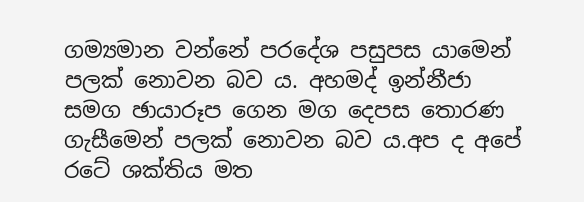ගම්‍යමාන වන්නේ පරදේශ පසුපස යාමෙන් පලක් නොවන බව ය. අහමද් ඉන්නීජා සමග ඡායාරූප ගෙන මග දෙපස තොරණ ගැසීමෙන් පලක් නොවන බව ය.අප ද අපේ රටේ ශක්තිය මත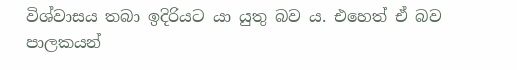විශ්වාසය තබා ඉදිරියට යා යුතු බව ය. එහෙත් ඒ බව පාලකයන්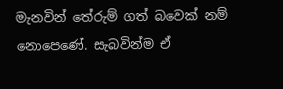මැනවින් තේරුම් ගත් බවෙක් නම් නොපෙණේ. සැබවින්ම ඒ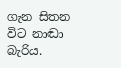ගැන සිතන විට නාඬා බැරිය.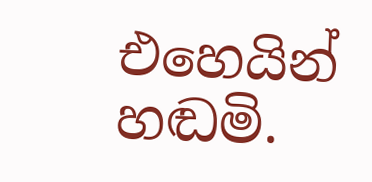එහෙයින් හඬමි.